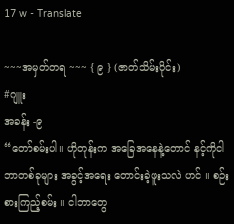17 w - Translate

~~~အမှတ်တရ ~~~ { ၉ } (ဇာတ်သိမ်းပိုင်း)
#ဂျူး
အခန်း -၉
“တော်စမ်းပါ။ ဟိုတုန်းက အခြေအနေနဲ့တောင် နင့်ကိုငါ ဘာတစ်ခုများ အခွင့်အရေး တောင်းခဲ့ဖူးသလဲ ဟင် ။ စဉ်းစားကြည့်စမ်း ။ ငါဘာတွေ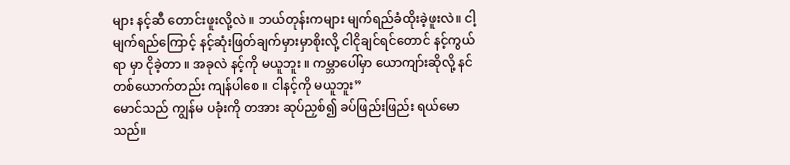များ နင့်ဆီ တောင်းဖူးလို့လဲ ။ ဘယ်တုန်းကများ မျက်ရည်ခံထိုးခဲ့ဖူးလဲ။ ငါ့မျက်ရည်ကြောင့် နင့်ဆုံးဖြတ်ချက်မှားမှာစိုးလို့ ငါငိုချင်ရင်တောင် နင့်ကွယ်ရာ မှာ ငိုခဲ့တာ ။ အခုလဲ နင့်ကို မယူဘူး ။ ကမ္ဘာပေါ်မှာ ယောကျာ်းဆိုလို့ နင်တစ်ယောက်တည်း ကျန်ပါစေ ။ ငါနင့်ကို မယူဘူး”
မောင်သည် ကျွန်မ ပခုံးကို တအား ဆုပ်ညှစ်၍ ခပ်ဖြည်းဖြည်း ရယ်မောသည်။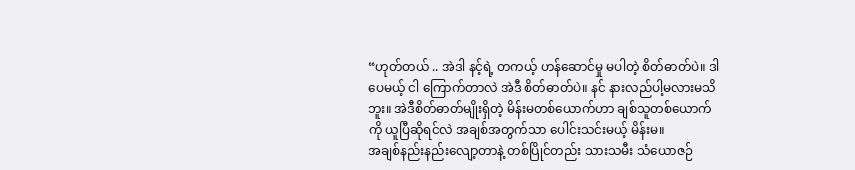“ဟုတ်တယ် .. အဲဒါ နင့်ရဲ့ တကယ့် ဟန်ဆောင်မှု မပါတဲ့ စိတ်ဓာတ်ပဲ။ ဒါပေမယ့် ငါ ကြောက်တာလဲ အဲဒီ စိတ်ဓာတ်ပဲ။ နင် နားလည်ပါ့မလားမသိဘူး။ အဲဒီစိတ်ဓာတ်မျိုးရှိတဲ့ မိန်းမတစ်ယောက်ဟာ ချစ်သူတစ်ယောက်ကို ယူပြီဆိုရင်လဲ အချစ်အတွက်သာ ပေါင်းသင်းမယ့် မိန်းမ။
အချစ်နည်းနည်းလျော့တာနဲ့ တစ်ပြိုင်တည်း သားသမီး သံယောဇဉ်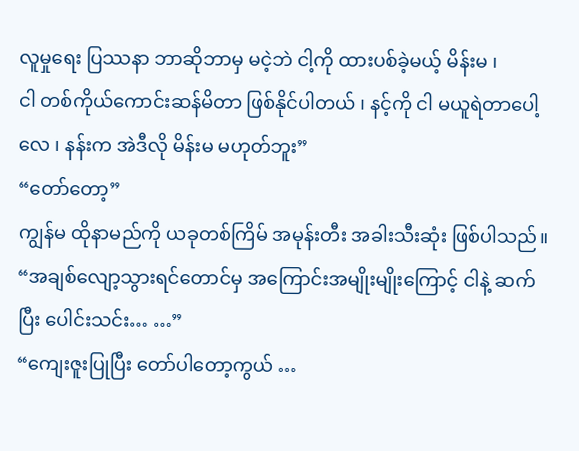လူမှုရေး ပြဿနာ ဘာဆိုဘာမှ မငဲ့ဘဲ ငါ့ကို ထားပစ်ခဲ့မယ့် မိန်းမ ၊
ငါ တစ်ကိုယ်ကောင်းဆန်မိတာ ဖြစ်နိုင်ပါတယ် ၊ နင့်ကို ငါ မယူရဲတာပေါ့လေ ၊ နန်းက အဲဒီလို မိန်းမ မဟုတ်ဘူး”
“တော်တော့”
ကျွန်မ ထိုနာမည်ကို ယခုတစ်ကြိမ် အမုန်းတီး အခါးသီးဆုံး ဖြစ်ပါသည်။
“အချစ်လျော့သွားရင်တောင်မှ အကြောင်းအမျိုးမျိုးကြောင့် ငါနဲ့ ဆက်ပြီး ပေါင်းသင်း… …”
“ကျေးဇူးပြုပြီး တော်ပါတော့ကွယ် …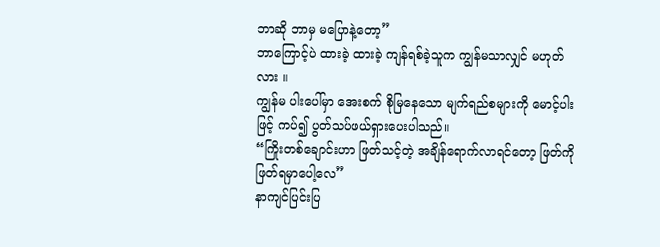ဘာဆို ဘာမှ မပြောနဲ့တော့”
ဘာကြောင့်ပဲ ထားခဲ့ ထားခဲ့ ကျန်ရစ်ခဲ့သူက ကျွန်မသာလျှင် မဟုတ်လား ။
ကျွန်မ ပါးပေါ်မှာ အေးစက် စိုမြနေသော မျက်ရည်စများကို မောင့်ပါးဖြင့် ကပ်၍ ပွတ်သပ်ဖယ်ရှားပေးပါသည်။
“ကြိုးတစ်ချောင်းဟာ ဖြတ်သင့်တဲ့ အချိန်ရောက်လာရင်တော့ ဖြတ်ကို ဖြတ်ရမှာပေါ့လေ”
နာကျင်ပြင်းပြ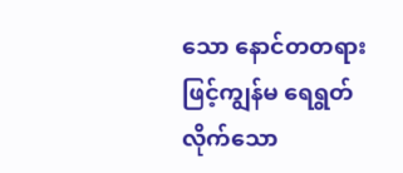သော နောင်တတရားဖြင့်ကျွန်မ ရေရွတ်လိုက်သော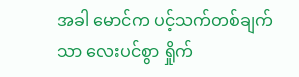အခါ မောင်က ပင့်သက်တစ်ချက်သာ လေးပင်စွာ ရှိုက်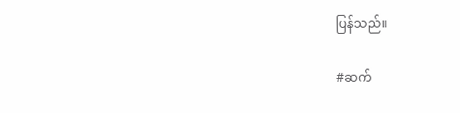ပြန်သည်။

#ဆက်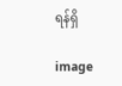ရန်ရှိ

image